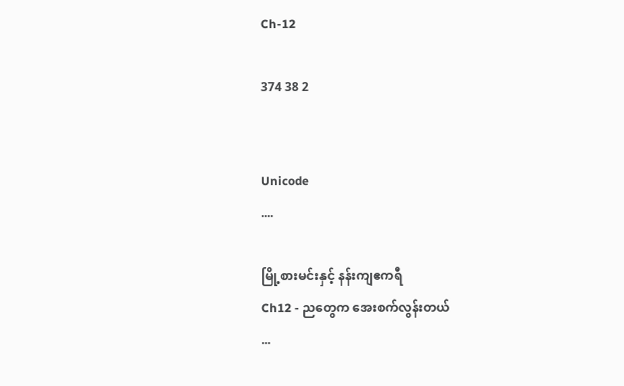Ch-12

374 38 2


Unicode
....

မြို့စားမင်းနှင့် နန်းကျဧကရီ
Ch12 - ညတွေက အေးစက်လွန်းတယ်
...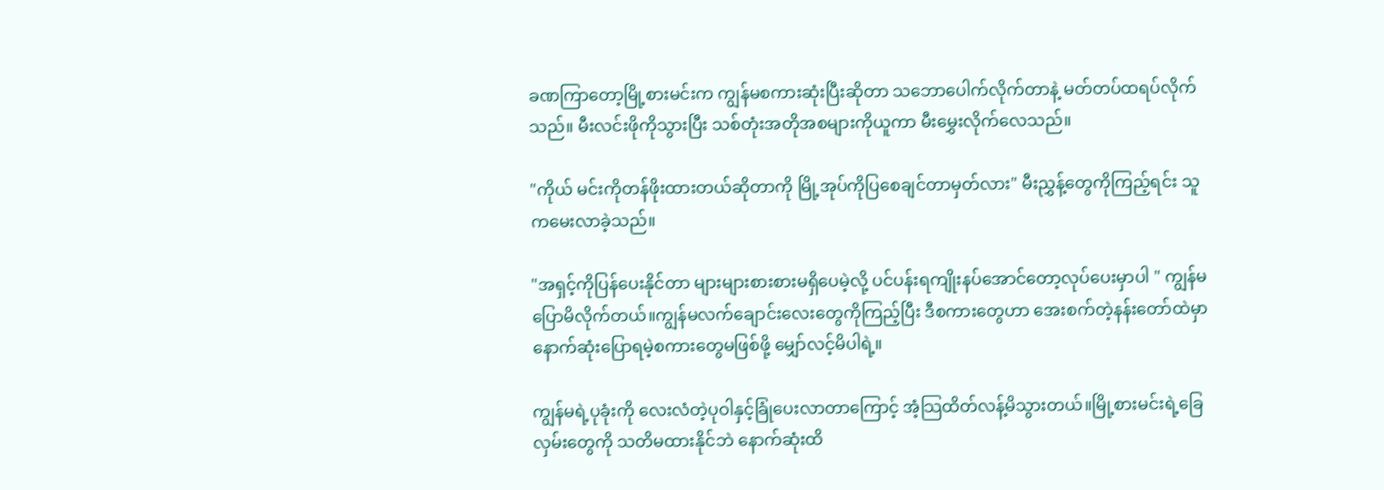ခဏကြာတော့မြို့စားမင်းက ကျွန်မစကားဆုံးပြီးဆိုတာ သဘောပေါက်လိုက်တာနဲ့ မတ်တပ်ထရပ်လိုက်သည်။ မီးလင်းဖိုကိုသွားပြီး သစ်တုံးအတိုအစများကိုယူကာ မီးမွှေးလိုက်လေသည်။

"ကိုယ် မင်းကိုတန်ဖိုးထားတယ်ဆိုတာကို မြို့အုပ်ကိုပြစေချင်တာမှတ်လား" မီးညွှန့်တွေကိုကြည့်ရင်း သူကမေးလာခဲ့သည်။

"အရှင့်ကိုပြန်ပေးနိုင်တာ များများစားစားမရှိပေမဲ့လို့ ပင်ပန်းရကျိုးနပ်အောင်တော့လုပ်ပေးမှာပါ " ကျွန်မပြောမိလိုက်တယ်။ကျွန်မလက်ချောင်းလေးတွေကိုကြည့်ပြီး ဒီစကားတွေဟာ အေးစက်တဲ့နန်းတော်ထဲမှာ နောက်ဆုံးပြောရမဲ့စကားတွေမဖြစ်ဖို့ မျှော်လင့်မိပါရဲ့။

ကျွန်မရဲ့ပုခုံးကို လေးလံတဲ့ပုဝါနှင့်ခြုံပေးလာတာကြောင့် အံ့သြထိတ်လန့်မိသွားတယ်။မြို့စားမင်းရဲ့ခြေလှမ်းတွေကို သတိမထားနိုင်ဘဲ နောက်ဆုံးထိ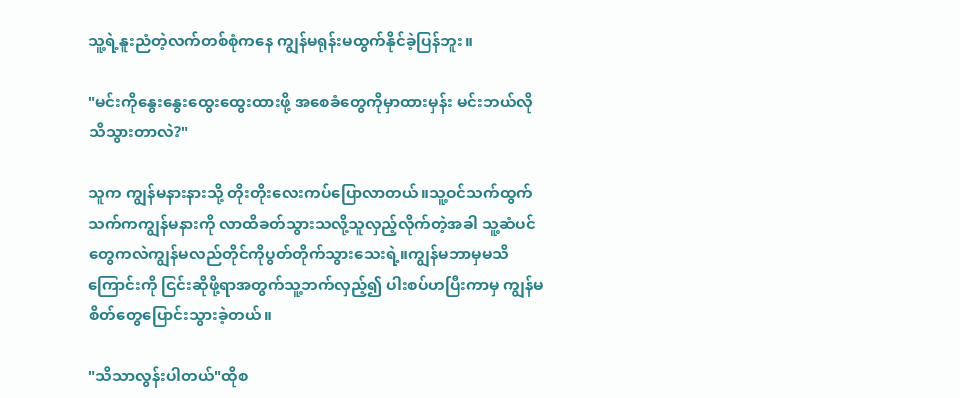သူ့ရဲ့နူးညံတဲ့လက်တစ်စုံကနေ ကျွန်မရုန်းမထွက်နိုင်ခဲ့ပြန်ဘူး။

"မင်းကိုနွေးနွေးထွေးထွေးထားဖို့ အစေခံတွေကိုမှာထားမှန်း မင်းဘယ်လိုသိသွားတာလဲ?"

သူက ကျွန်မနားနားသို့ တိုးတိုးလေးကပ်ပြောလာတယ်။သူ့ဝင်သက်ထွက်သက်ကကျွန်မနားကို လာထိခတ်သွားသလို့သူလှည့်လိုက်တဲ့အခါ သူ့ဆံပင်တွေကလဲကျွန်မလည်တိုင်ကိုပွတ်တိုက်သွားသေးရဲ့။ကျွန်မဘာမှမသိကြောင်းကို ငြင်းဆိုဖို့ရာအတွက်သူ့ဘက်လှည့်၍ ပါးစပ်ဟပြီးကာမှ ကျွန်မစိတ်တွေပြောင်းသွားခဲ့တယ်။

"သိသာလွန်းပါတယ်"ထိုစ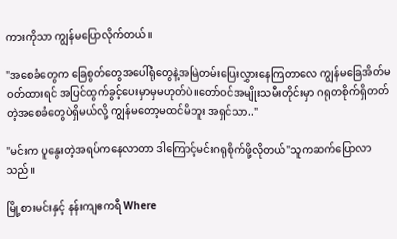ကားကိုသာ ကျွန်မပြောလိုက်တယ်။

"အစေခံတွေက ခြေစွတ်တွေအပေါ်ရုံတွေနဲ့အမြဲတမ်းပြေးလွှားနေကြတာလေ ကျွန်မခြေအိတ်မဝတ်ထားရင် အပြင်ထွက်ခွင့်ပေးမှာမှမဟုတ်ပဲ။တော်ဝင်အမျိုးသမီးတိုင်းမှာ ဂရုတစိုက်ရှိတတ်တဲ့အစေခံတွေပဲရှိမယ်လို့ ကျွန်မတော့မထင်မိဘူး အရှင်သာ.."

"မင်းက ပူနွေးတဲ့အရပ်ကနေလာတာ ဒါကြောင့်မင်းဂရုစိုက်ဖို့လိုတယ်"သူကဆက်ပြောလာသည်။

မြို့စားမင်းနှင့် နန်းကျဧကရီ Where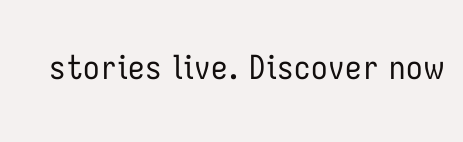stories live. Discover now